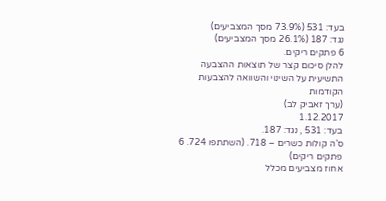בעד: 531 (73.9% מסך המצביעים)
נגד: 187 (26.1% מסך המצביעים)
6 פתקים ריקים.
להלן סיכום קצר של תוצאות ההצבעה התשיעית על השינוי והשוואה להצבעות הקודמות
(ערך זאביק לב)
1.12.2017
בעד: 531 , נגד: 187.
ס’ה קולות כשרים – 718. (השתתפו 724. 6 פתקים ריקים)
אחוז מצביעים מכלל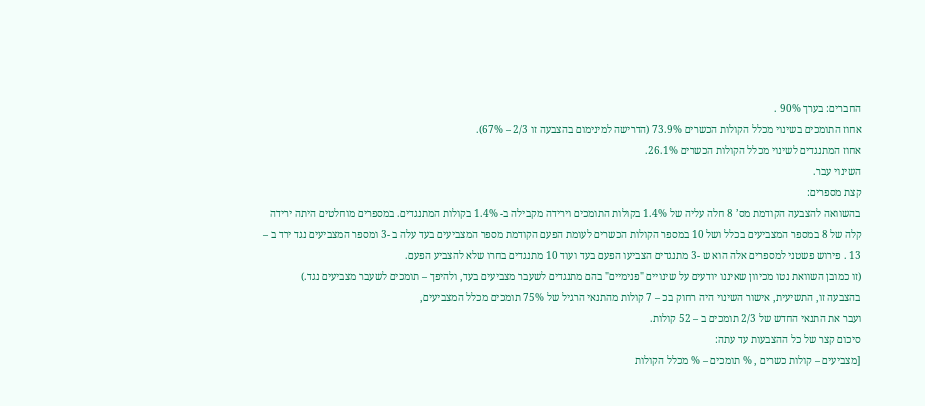החברים: בערך 90% .
אחוז התומכים בשינוי מכלל הקולות הכשרים 73.9% (הדרישה למינימום בהצבעה זו 2/3 – 67%).
אחוז המתנגדים לשינוי מכלל הקולות הכשרים 26.1%.
השינוי עבר.
קצת מספרים:
בהשוואה להצבעה הקודמת מס’ 8 חלה עליה של 1.4% בקולות התומכים וירידה מקבילה ב- 1.4% בקולות המתנגדים. במספרים מוחלטים היתה ירידה קלה של 8 במספר המצביעים בכלל ושל 10 במספר הקולות הכשרים לעומת הפעם הקודמת מספר המצביעים בעד עלה ב -3 ומספר המצביעים נגד ירד ב – 13 . פירוש פשטני למספרים אלה הוא ש -3 מתנגדים הצביעו הפעם בעד ועוד 10 מתנגדים בחרו שלא להצביע הפעם.
(זו כמובן השוואת נטו מכיוון שאיננו יודעים על שינויים "פנימיים" בהם מתנגדים לשעבר מצביעים בעד, ולהיפך – תומכים לשעבר מצביעים נגד.)
בהצבעה זו, התשיעית, אישור השינוי היה רחוק בכ – 7 קולות מהתנאי הרגיל של 75% תומכים מכלל המצביעים,
ועבר את התנאי החדש של 2/3 תומכים ב – 52 קולות.
סיכום קצר של כל ההצבעות עד עתה:
[מצביעים – קולות כשרים , % תומכים – % מכלל הקולות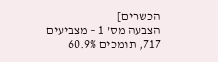הכשרים]
הצבעה מס’ 1 – מצביעים 717, תומכים 60.9%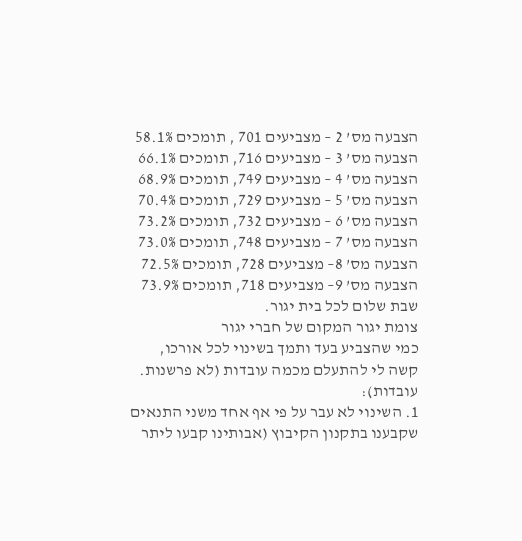הצבעה מס’ 2 – מצביעים 701 , תומכים 58.1%
הצבעה מס’ 3 – מצביעים 716, תומכים 66.1%
הצבעה מס’ 4 – מצביעים 749, תומכים 68.9%
הצבעה מס’ 5 – מצביעים 729, תומכים 70.4%
הצבעה מס’ 6 – מצביעים 732, תומכים 73.2%
הצבעה מס’ 7 – מצביעים 748, תומכים 73.0%
הצבעה מס’ 8– מצביעים 728, תומכים 72.5%
הצבעה מס’ 9– מצביעים 718, תומכים 73.9%
שבת שלום לכל בית יגור.
צומת יגור המקום של חברי יגור
כמי שהצביע בעד ותמך בשינוי לכל אורכו, קשה לי להתעלם מכמה עובדות (לא פרשנות. עובדות):
1. השינוי לא עבר על פי אף אחד משני התנאים שקבענו בתקנון הקיבוץ (אבותינו קבעו ליתר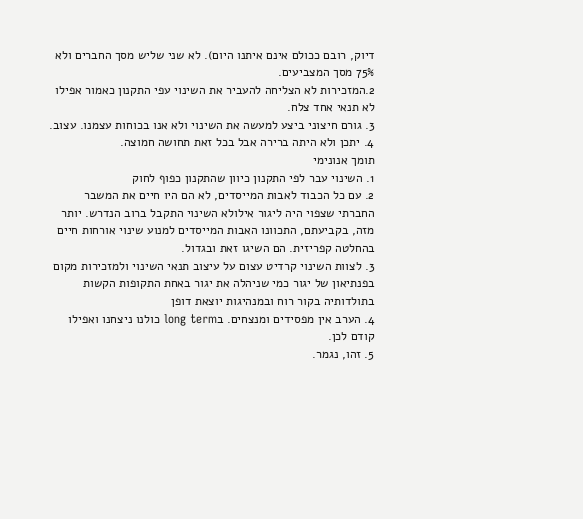דיוק, רובם ככולם אינם איתנו היום). לא שני שליש מסך החברים ולא 75% מסך המצביעים.
2.המזכירות לא הצליחה להעביר את השינוי עפי התקנון כאמור אפילו לא תנאי אחד צלח.
3. גורם חיצוני ביצע למעשה את השינוי ולא אנו בכוחות עצמנו. עצוב.
4. יתכן ולא היתה ברירה אבל בכל זאת תחושה חמוצה.
תומך אנונימי
1. השינוי עבר לפי התקנון כיוון שהתקנון כפוף לחוק
2. עם כל הכבוד לאבות המייסדים, לא הם היו חיים את המשבר החברתי שצפוי היה ליגור אילולא השינוי התקבל ברוב הנדרש. יותר מזה, בקביעתם, התכוונו האבות המייסדים למנוע שינוי אורחות חיים בהחלטה קפריזית. הם השיגו זאת ובגדול.
3. לצוות השינוי קרדיט עצום על עיצוב תנאי השינוי ולמזכירות מקום בפנתיאון של יגור כמי שניהלה את יגור באחת התקופות הקשות בתולדותיה בקור רוח ובמנהיגות יוצאת דופן
4. הערב אין מפסידים ומנצחים. בlong term כולנו ניצחנו ואפילו קודם לכן.
5. זהו, נגמר.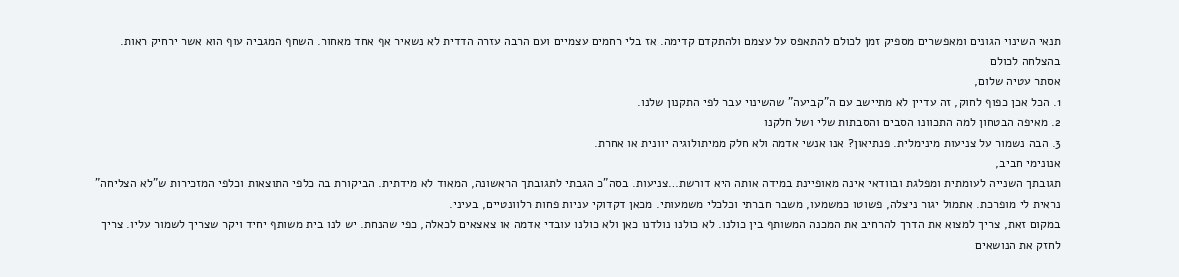תנאי השינוי הגונים ומאפשרים מספיק זמן לכולם להתאפס על עצמם ולהתקדם קדימה. אז בלי רחמים עצמיים ועם הרבה עזרה הדדית לא נשאיר אף אחד מאחור. השחף המגביה עוף הוא אשר ירחיק ראות.
בהצלחה לכולם
אסתר עטיה שלום,
1. הכל אכן כפוף לחוק, זה עדיין לא מתיישב עם ה"קביעה" שהשינוי עבר לפי התקנון שלנו.
2. מאיפה הבטחון למה התכוונו הסבים והסבתות שלי ושל חלקנו
3. הבה נשמור על צניעות מינימלית. פנתיאון? אנו אנשי אדמה ולא חלק ממיתולוגיה יוונית או אחרת.
אנונימי חביב,
תגובתך השנייה לעומתית ומפלגת ובוודאי אינה מאופיינת במידה אותה היא דורשת…צניעות. בסה"כ הגבתי לתגובתך הראשונה, המאוד לא מידתית. הביקורת בה כלפי התוצאות וכלפי המזכירות ש"לא הצליחה" נראית לי מופרכת. אתמול יגור ניצלה, פשוטו כמשמעו, משבר חברתי וכלכלי משמעותי. מכאן דקדוקי עניות פחות רלוונטיים, בעיני.
במקום זאת, צריך למצוא את הדרך להרחיב את המכנה המשותף בין כולנו. לא כולנו נולדנו כאן ולא כולנו עובדי אדמה או צאצאים לכאלה, כפי שהנחת. יש לנו בית משותף יחיד ויקר שצריך לשמור עליו. צריך לחזק את הנושאים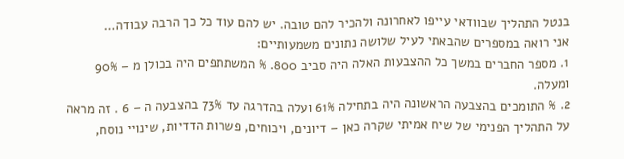בנטל התהליך שבוודאי עייפו לאחרונה ולהכיר להם טובה. יש להם עוד כל כך הרבה עבודה…
אני רואה במספרים שהבאתי לעיל שלושה נתונים משמעותיים:
1. מספר החברים במשך כל ההצבעות האלה היה סביב 800. % המשתתפים היה בכולן מ – 90% ומעלה.
2. % התומכים בהצבעה הראשונה היה בתחילה 61% ועלה בהדרגה עד 73% בהצבעה ה – 6 . זה מראה על התהליך הפנימי של שיח אמיתי שקרה כאן – דיונים, ויכוחים, פשרות הדדיות, שינויי נוסח,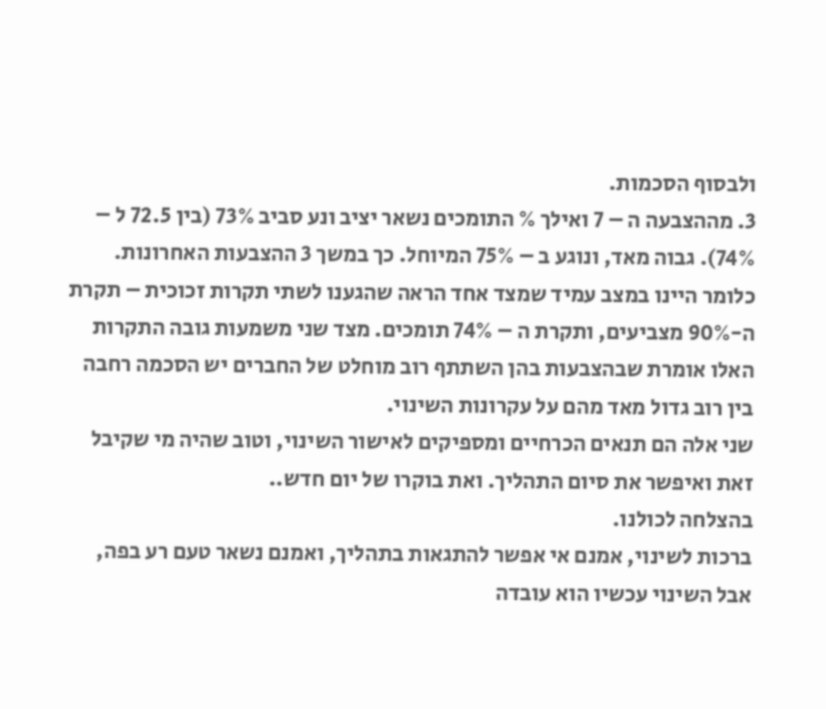ולבסוף הסכמות.
3. מההצבעה ה – 7 ואילך % התומכים נשאר יציב ונע סביב 73% (בין 72.5 ל – 74%). גבוה מאד, ונוגע ב – 75% המיוחל. כך במשך 3 ההצבעות האחרונות.
כלומר היינו במצב עמיד שמצד אחד הראה שהגענו לשתי תקרות זכוכית – תקרת ה-90% מצביעים, ותקרת ה – 74% תומכים. מצד שני משמעות גובה התקרות האלו אומרת שבהצבעות בהן השתתף רוב מוחלט של החברים יש הסכמה רחבה בין רוב גדול מאד מהם על עקרונות השינוי.
שני אלה הם תנאים הכרחיים ומספיקים לאישור השינוי, וטוב שהיה מי שקיבל זאת ואיפשר את סיום התהליך. ואת בוקרו של יום חדש..
בהצלחה לכולנו.
ברכות לשינוי, אמנם אי אפשר להתגאות בתהליך, ואמנם נשאר טעם רע בפה, אבל השינוי עכשיו הוא עובדה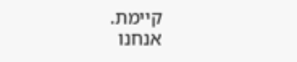קיימת.
אנחנו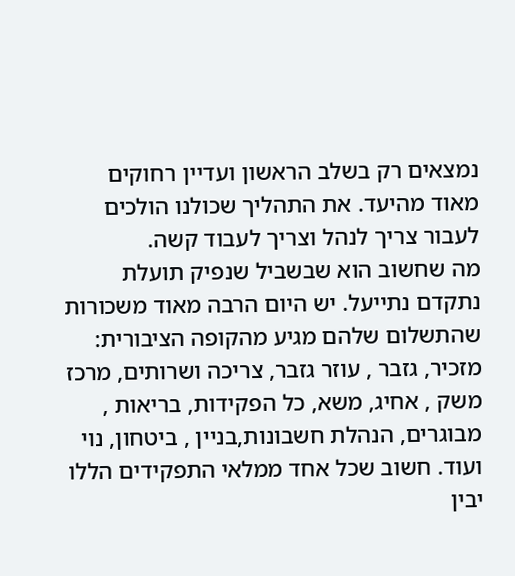נמצאים רק בשלב הראשון ועדיין רחוקים מאוד מהיעד. את התהליך שכולנו הולכים לעבור צריך לנהל וצריך לעבוד קשה.
מה שחשוב הוא שבשביל שנפיק תועלת נתקדם נתייעל. יש היום הרבה מאוד משכורות שהתשלום שלהם מגיע מהקופה הציבורית: מזכיר, גזבר , עוזר גזבר, צריכה ושרותים, מרכז משק , אחיג, משא, כל הפקידות, בריאות , מבוגרים, הנהלת חשבונות,בניין , ביטחון, נוי ועוד. חשוב שכל אחד ממלאי התפקידים הללו יבין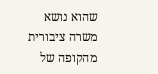שהוא נושא משרה ציבורית מהקופה של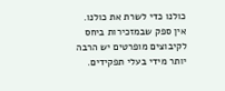כולנו כדי לשרת את כולנו. אין ספק שבמזכירות ביחס לקיבוצים מופרטים יש הרבה יותר מידי בעלי תפקידים.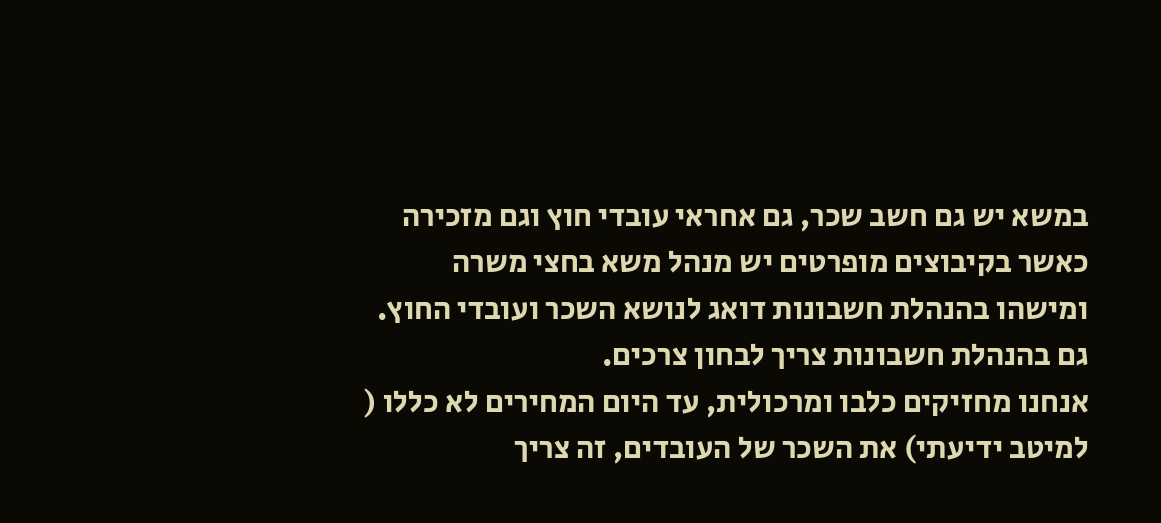במשא יש גם חשב שכר, גם אחראי עובדי חוץ וגם מזכירה כאשר בקיבוצים מופרטים יש מנהל משא בחצי משרה ומישהו בהנהלת חשבונות דואג לנושא השכר ועובדי החוץ. גם בהנהלת חשבונות צריך לבחון צרכים.
אנחנו מחזיקים כלבו ומרכולית, עד היום המחירים לא כללו ( למיטב ידיעתי) את השכר של העובדים, זה צריך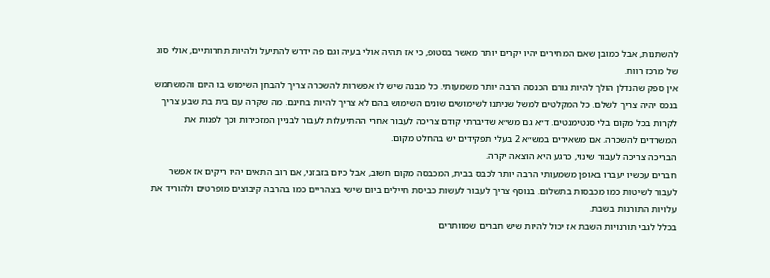להשתנות, אבל כמובן שאם המחירים יהיו יקרים יותר מאשר בסטופ, כי אז תהיה אולי בעיה וגם פה ידרש להתיעל ולהיות תחרותיים, אולי סוג של מרכז רווח.
אין ספק שהנדלן הולך להיות גורם הכנסה הרבה יותר משמעותי. כל מבנה שיש לו אפשרות להשכרה צריך להבחן השימוש בו היום והמשתמש בנכס יהיה צריך לשלם. כל המקלטים למשל שניתנו לשימושים שונים השימוש בהם לא צריך להיות בחינם. מה שקרה עם בית בת שבע צריך לקרות בכל מקום בלי סנטימנטים. ד״א גם מש״א שדיברתי קודם צריכה לעבור אחרי ההתיעלות לעבור לבניין המזכירות וכך לפנות את המשרדים להשכרה. אם משאירים במש״א 2 בעלי תפקידים יש בהחלט מקום.
הבריכה צריכה לעבור שינוי, כרגע היא הוצאה יקרה.
חברים עכשיו יעברו באופן משמעותי הרבה יותר לכבס בבית, המכבסה מקום חשוב, אבל כיום בזבזני, אם רוב התאים יהיו ריקים אז אפשר לעבור לשיטות כמו מכבסות בתשלום. בנוסף צריך לעבור לעשות כביסת חיילים ביום שישי בצהריים כמו בהרבה קיבוצים מופרטים ולהוריד את עלויות התורנות בשבת.
בכלל לגבי תורנויות השבת אז יכול להיות שיש חברים שמוותרים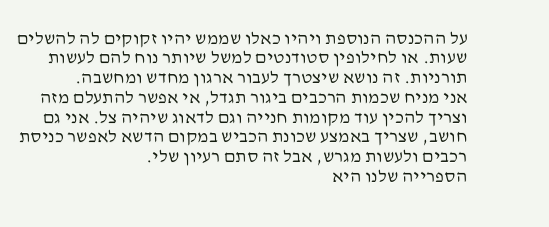על ההכנסה הנוספת ויהיו כאלו שממש יהיו זקוקים לה להשלים שעות. או לחילופין סטודנטים למשל שיותר נוח להם לעשות תורניות. זה נושא שיצטרך לעבור ארגון מחדש ומחשבה.
אני מניח שכמות הרכבים ביגור תגדל, אי אפשר להתעלם מזה וצריך להכין עוד מקומות חנייה וגם לדאוג שיהיה צל. אני גם חושב, שצריך באמצע שכונת הכביש במקום הדשא לאפשר כניסת רכבים ולעשות מגרש, אבל זה סתם רעיון שלי.
הספרייה שלנו היא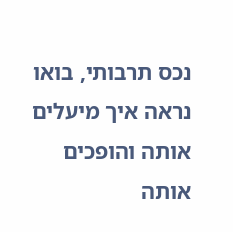נכס תרבותי, בואו נראה איך מיעלים אותה והופכים אותה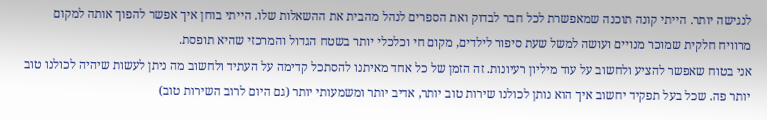לנגישה יותר. הייתי קונה תוכנה שמאפשרת לכל חבר לבדוק ואת הספרים לנהל מהבית את ההשאלות שלו. הייתי בוחן איך אפשר להפוך אותה למקום מרוויח חלקית שמוכר מנויים ועושה למשל שעת סיפור לילדים, מקום חי וכלכלי יותר בשטח הגדול והמרכזי שהיא תופסת.
אני בטוח שאפשר להציע ולחשוב על עוד מיליון רעיונות. זה הזמן של כל אחד מאיתנו להסתכל קדימה על העתיד ולחשוב מה ניתן לעשות שיהיה לכולנו טוב יותר פה. שכל בעל תפקיד יחשוב איך הוא נותן לכולנו שירות טוב יותר, אדיב יותר ומשמעותי יותר (גם היום לרוב השירות טוב)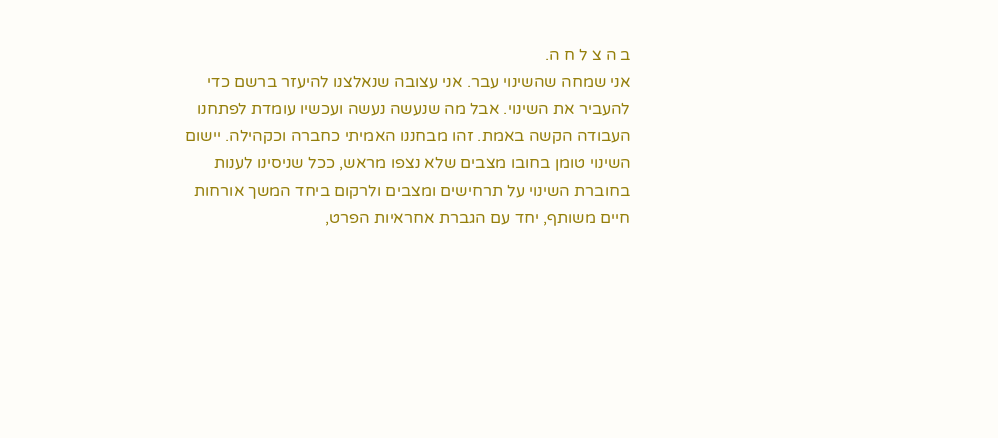ב ה צ ל ח ה.
אני שמחה שהשינוי עבר. אני עצובה שנאלצנו להיעזר ברשם כדי להעביר את השינוי. אבל מה שנעשה נעשה ועכשיו עומדת לפתחנו העבודה הקשה באמת. זהו מבחננו האמיתי כחברה וכקהילה. יישום השינוי טומן בחובו מצבים שלא נצפו מראש, ככל שניסינו לענות בחוברת השינוי על תרחישים ומצבים ולרקום ביחד המשך אורחות חיים משותף, יחד עם הגברת אחראיות הפרט,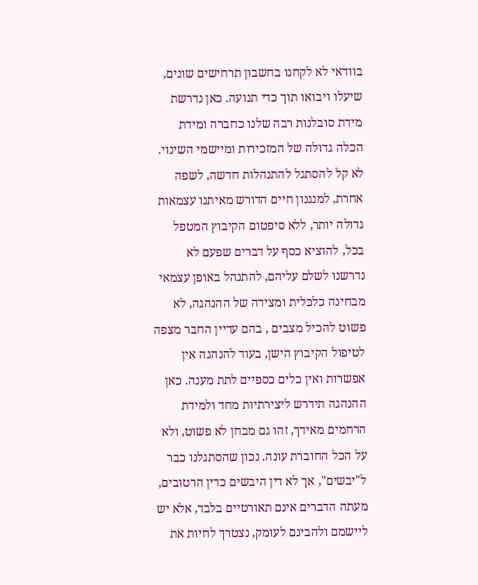בוודאי לא לקחנו בחשבון תרחישים שונים, שיעלו ויבואו תוך כדי תנועה. כאן נדרשת מידת סובלנות רבה שלנו כחברה ומידת הכלה גדולה של המזכירות ומיישמי השינוי. לא קל להסתגל להתנהלות חדשה, לשפה אחרת, למנגנון חיים הדורש מאיתנו עצמאות גדולה יותר, ללא סיפטום הקיבוץ המטפל בכל, להוציא כסף על דברים שפעם לא נדרשנו לשלם עליהם, להתנהל באופן עצמאי מבחינה כלכלית ומצידה של ההנהגה, לא פשוט להכיל מצבים , בהם עדיין החבר מצפה לטיפול הקיבוץ הישן, בעוד להנהגה אין אפשרות ואין כלים כספיים לתת מענה. כאן ההנהגה תידרש ליצירתיות מחד ולמידת הרחמים מאידך, זהו גם מבחן לא פשוט, ולא על הכל החוברת עונה. נכון שהסתגלנו כבר ל"יבשים", אך לא דין היבשים כדין הרטובים, מעתה הדברים אינם תאורטיים בלבד, אלא יש ליישמם ולהבינם לעומק, נצטרך לחיות את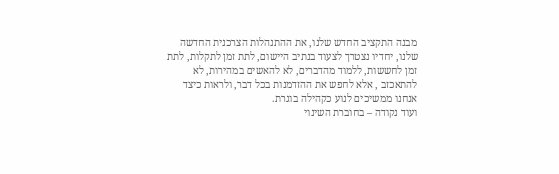מבנה התקציב החדש שלנו, את ההתנהלות הצרכנית החדשה שלנו, יחדיו נצטרך לצעוד בנתיב היישום, לתת זמן לתקלות, לתת זמן לחששות, ללמוד מהדברים, לא להאשים במהירות, לא להתאכזב , אלא לחפש את ההזדמנות בכל דבר, ולראות כיצד אנחנו ממשיכים לנוע כקהילה בוגרת.
ועוד נקודה – בחוברת השינוי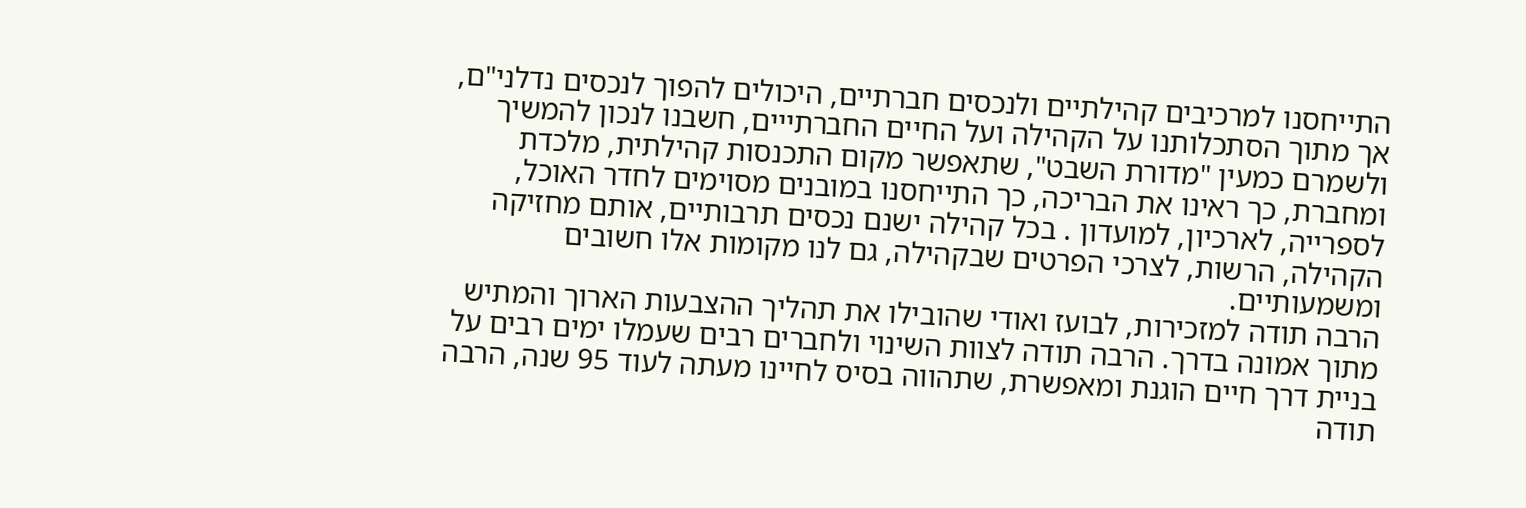התייחסנו למרכיבים קהילתיים ולנכסים חברתיים, היכולים להפוך לנכסים נדלני"ם, אך מתוך הסתכלותנו על הקהילה ועל החיים החברתייים, חשבנו לנכון להמשיך ולשמרם כמעין "מדורת השבט", שתאפשר מקום התכנסות קהילתית, מלכדת ומחברת, כך ראינו את הבריכה, כך התייחסנו במובנים מסוימים לחדר האוכל, לספרייה, לארכיון, למועדון . בכל קהילה ישנם נכסים תרבותיים, אותם מחזיקה הקהילה, הרשות, לצרכי הפרטים שבקהילה, גם לנו מקומות אלו חשובים ומשמעותיים.
הרבה תודה למזכירות, לבועז ואודי שהובילו את תהליך ההצבעות הארוך והמתיש מתוך אמונה בדרך. הרבה תודה לצוות השינוי ולחברים רבים שעמלו ימים רבים על בניית דרך חיים הוגנת ומאפשרת, שתהווה בסיס לחיינו מעתה לעוד 95 שנה, הרבה תודה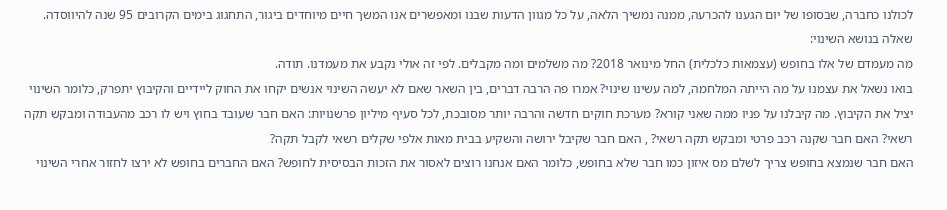לכולנו כחברה, שבסופו של יום הגענו להכרעה, ממנה נמשיך הלאה, על כל מגוון הדעות שבנו ומאפשרים אנו המשך חיים מיוחדים ביגור, התחגוג בימים הקרובים 95 שנה להיווסדה.
שאלה בנושא השינוי:
מה מעמדם של אלו בחופש (עצמאות כלכלית) החל מינואר 2018? מה משלמים ומה מקבלים. לפי זה אולי נקבע את מעמדנו. תודה.
בואו נשאל את עצמנו על מה הייתה המלחמה, למה עשינו שינוי? אמרו פה הרבה דברים, בין השאר שאם לא יעשה השינוי אנשים יקחו את החוק ליידיים והקיבוץ יתפרק, כלומר השינוי יציל את הקיבוץ. מה קיבלנו על פניו ממה שאני קורא? מערכת חוקים חדשה והרבה יותר מסובכת, לכל סעיף מיליון פרשנויות: האם חבר שעובד בחוץ ויש לו רכב מהעבודה ומבקש תקה רשאי? האם חבר שקנה רכב פרטי ומבקש תקה רשאי? , האם חבר שקיבל ירושה והשקיע בבית מאות אלפי שקלים רשאי לקבל תקה?
האם חבר שנמצא בחופש צריך לשלם מס איזון כמו חבר שלא בחופש, כלומר האם אנחנו רוצים לאסור את הזכות הבסיסית לחופש? האם החברים בחופש לא ירצו לחזור אחרי השינוי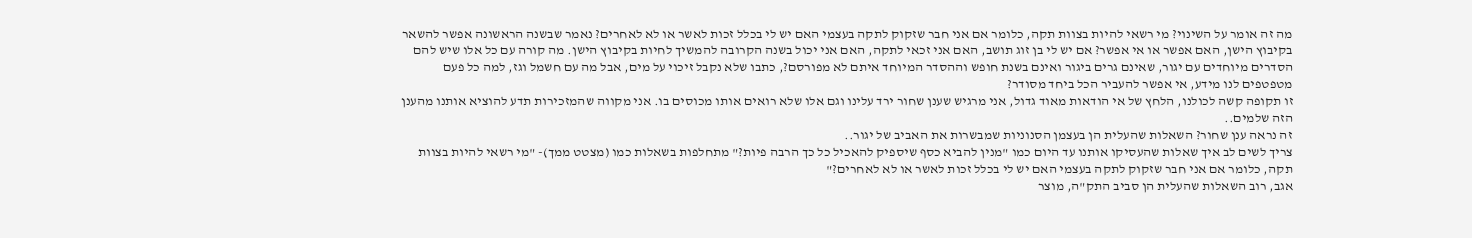מה זה אומר על השינוי? מי רשאי להיות בצוות תקה, כלומר אם אני חבר שזקוק לתקה בעצמי האם יש לי בכלל זכות לאשר או לא לאחרים? נאמר שבשנה הראשונה אפשר להשאר בקיבוץ הישן, האם אפשר או אי אפשר? אם יש לי בן זוג תושב, האם אני זכאי לתקה, האם אני יכול בשנה הקרובה להמשיך לחיות בקיבוץ הישן. מה קורה עם כל אלו שיש להם הסדרים מיוחדים עם יגור, שאינם גרים ביגור ואינם בשנת חופש וההסדר המיוחד איתם לא מפורסם?, כתבו שלא נקבל זיכוי על מים, אבל מה עם חשמל וגז, למה כל פעם מטפטפים לנו מידע, אי אפשר להעביר הכל ביחד מסודר?
זו תקופה קשה לכולנו, הלחץ של אי הודאות מאוד גדול, אני מרגיש שענן שחור ירד עלינו וגם אלו שלא רואים אותו מכוסים בו. אני מקווה שהמזכירות תדע להוציא אותנו מהענן הזה שלמים..
זה נראה ענן שחור? השאלות שהעלית הן בעצמן הסנוניות שמבשרות את האביב של יגור..
צריך לשים לב איך שאלות שהעסיקו אותנו עד היום כמו "מנין להביא כסף שיספיק להאכיל כל כך הרבה פיות?" מתחלפות בשאלות כמו (מצטט ממך)- "מי רשאי להיות בצוות תקה, כלומר אם אני חבר שזקוק לתקה בעצמי האם יש לי בכלל זכות לאשר או לא לאחרים?"
אגב, רוב השאלות שהעלית הן סביב התק"ה, מוצר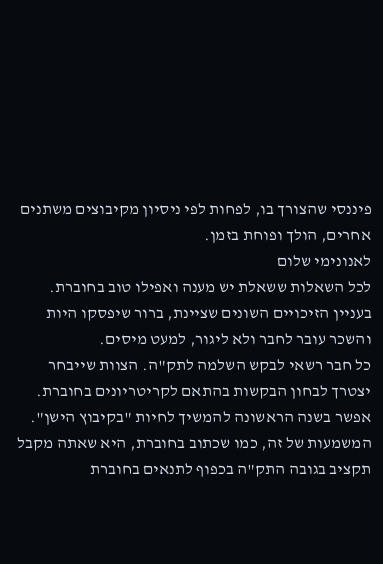פיננסי שהצורך בו, לפחות לפי ניסיון מקיבוצים משתנים אחרים, הולך ופוחת בזמן.
לאנונימי שלום
לכל השאלות ששאלת יש מענה ואפילו טוב בחוברת.
בעניין הזיכויים השונים שציינת, ברור שיפסקו היות והשכר עובר לחבר ולא ליגור, למעט מיסים.
כל חבר רשאי לבקש השלמה לתק"ה. הצוות שייבחר יצטרך לבחון הבקשות בהתאם לקריטריונים בחוברת.
אפשר בשנה הראשונה להמשיך לחיות "בקיבוץ הישן". המשמעות של זה, כמו שכתוב בחוברת, היא שאתה מקבל תקציב בגובה התק"ה בכפוף לתנאים בחוברת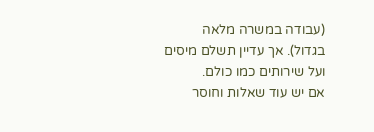(עבודה במשרה מלאה בגדול). אך עדיין תשלם מיסים ועל שירותים כמו כולם.
אם יש עוד שאלות וחוסר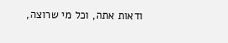ודאות אתה, וכל מי שרוצה,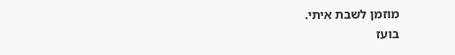מוזמן לשבת איתי.
בועז